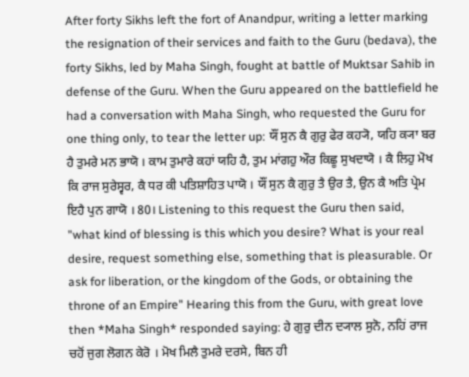After forty Sikhs left the fort of Anandpur, writing a letter marking the resignation of their services and faith to the Guru (bedava), the forty Sikhs, led by Maha Singh, fought at battle of Muktsar Sahib in defense of the Guru. When the Guru appeared on the battlefield he had a conversation with Maha Singh, who requested the Guru for one thing only, to tear the letter up: ਯੌਂ ਸੁਨ ਕੈ ਗੁਰੁ ਫੇਰ ਕਹ੍ਯੋ, ਯਹਿ ਕ੍ਯਾ ਬਰ ਹੈ ਤੁਮਰੇ ਮਨ ਭਾਯੋ । ਕਾਮ ਤੁਮਾਰੇ ਕਹਾਂ ਯਹਿ ਹੈ, ਤੁਮ ਮਾਂਗਹੁ ਔਰ ਕਿਛੂ ਸੁਖਦਾਯੋ । ਕੈ ਲਿਹੁ ਮੋਖ ਕਿ ਰਾਜ ਸੁਰੇਸ੍ਵਰ, ਕੈ ਧਰ ਕੀ ਪਤਿਸ਼ਾਹਿਤ ਪਾਯੋ । ਯੌਂ ਸੁਨ ਕੈ ਗੁਰੁ ਤੈ ਉਰ ਤੈ, ਉਨ ਕੈ ਅਤਿ ਪ੍ਰੇਮ ਇਹੈ ਪੁਨ ਗਾਯੋ । 80। Listening to this request the Guru then said, "what kind of blessing is this which you desire? What is your real desire, request something else, something that is pleasurable. Or ask for liberation, or the kingdom of the Gods, or obtaining the throne of an Empire" Hearing this from the Guru, with great love then *Maha Singh* responded saying: ਹੇ ਗੁਰੁ ਦੀਨ ਦ੍ਯਾਲ ਸੁਨੋ, ਨਹਿਂ ਰਾਜ ਚਹੋਂ ਜੁਗ ਲੋਗਨ ਕੇਰੋ । ਮੋਖ ਮਿਲੈ ਤੁਮਰੇ ਦਰਸੇ, ਬਿਨ ਹੀ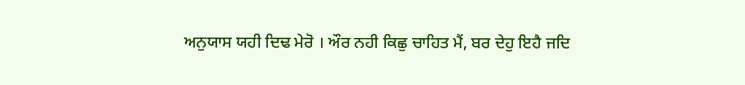ਅਨੁਯਾਸ ਯਹੀ ਦਿਢ ਮੇਰੋ । ਔਰ ਨਹੀ ਕਿਛੁ ਚਾਹਿਤ ਮੈਂ, ਬਰ ਦੇਹੁ ਇਹੈ ਜਦਿ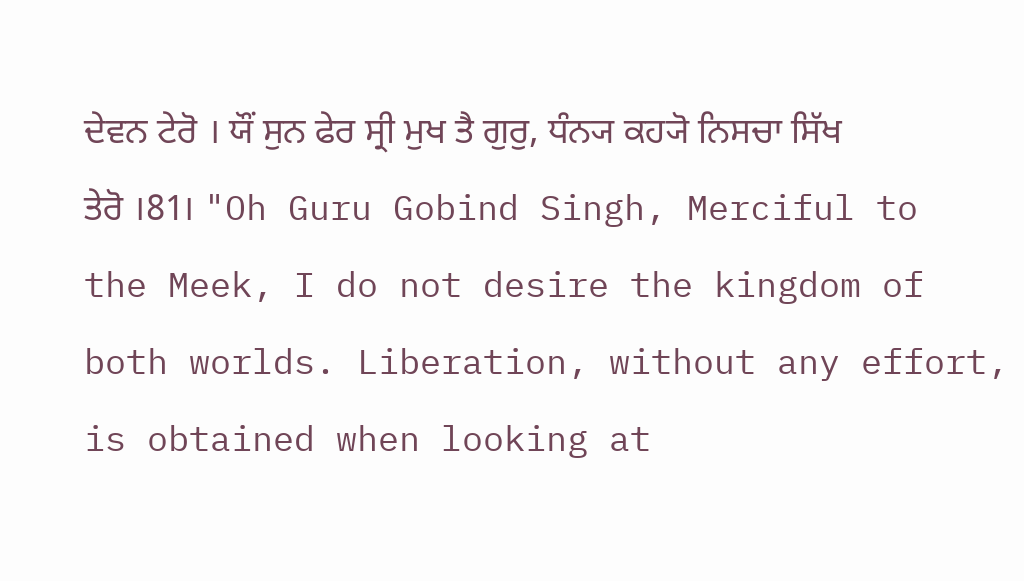ਦੇਵਨ ਟੇਰੋ । ਯੌਂ ਸੁਨ ਫੇਰ ਸ੍ਰੀ ਮੁਖ ਤੈ ਗੁਰੁ, ਧੰਨ੍ਯ ਕਹ੍ਯੋ ਨਿਸਚਾ ਸਿੱਖ ਤੇਰੋ ।81। "Oh Guru Gobind Singh, Merciful to the Meek, I do not desire the kingdom of both worlds. Liberation, without any effort, is obtained when looking at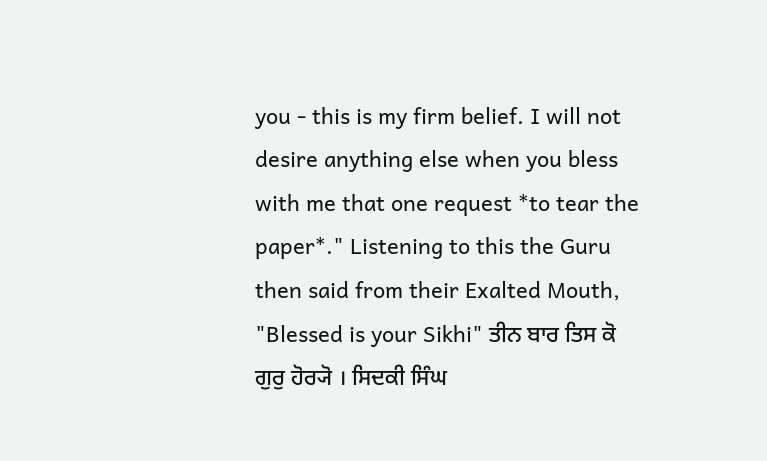you - this is my firm belief. I will not desire anything else when you bless with me that one request *to tear the paper*." Listening to this the Guru then said from their Exalted Mouth, "Blessed is your Sikhi" ਤੀਨ ਬਾਰ ਤਿਸ ਕੋ ਗੁਰੁ ਹੋਰ੍ਯੋ । ਸਿਦਕੀ ਸਿੰਘ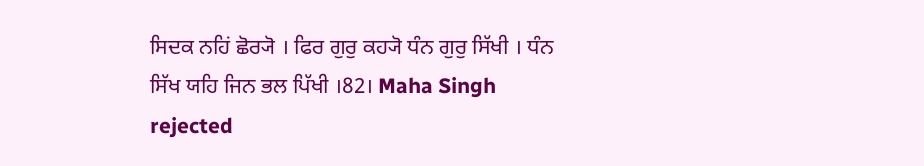ਸਿਦਕ ਨਹਿਂ ਛੋਰ੍ਯੋ । ਫਿਰ ਗੁਰੁ ਕਹ੍ਯੋ ਧੰਨ ਗੁਰੁ ਸਿੱਖੀ । ਧੰਨ ਸਿੱਖ ਯਹਿ ਜਿਨ ਭਲ ਪਿੱਖੀ ।82। Maha Singh rejected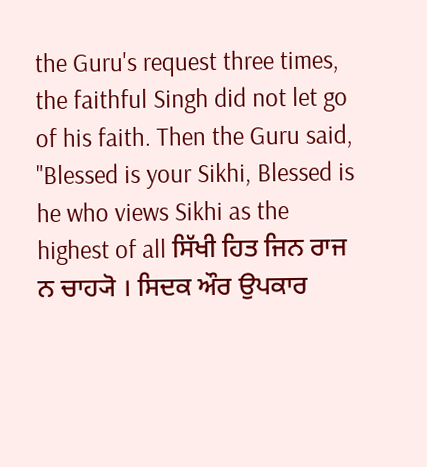the Guru's request three times, the faithful Singh did not let go of his faith. Then the Guru said, "Blessed is your Sikhi, Blessed is he who views Sikhi as the highest of all ਸਿੱਖੀ ਹਿਤ ਜਿਨ ਰਾਜ ਨ ਚਾਹ੍ਯੋ । ਸਿਦਕ ਔਰ ਉਪਕਾਰ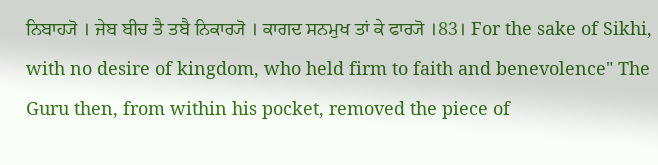ਨਿਬਾਹ੍ਯੋ । ਜੇਬ ਬੀਚ ਤੈ ਤਬੈ ਨਿਕਾਰ੍ਯੋ । ਕਾਗਦ ਸਨਮੁਖ ਤਾਂ ਕੇ ਫਾਰ੍ਯੋ ।83। For the sake of Sikhi, with no desire of kingdom, who held firm to faith and benevolence" The Guru then, from within his pocket, removed the piece of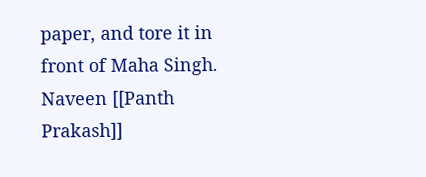paper, and tore it in front of Maha Singh. Naveen [[Panth Prakash]]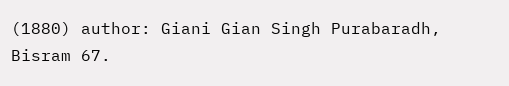(1880) author: Giani Gian Singh Purabaradh, Bisram 67.